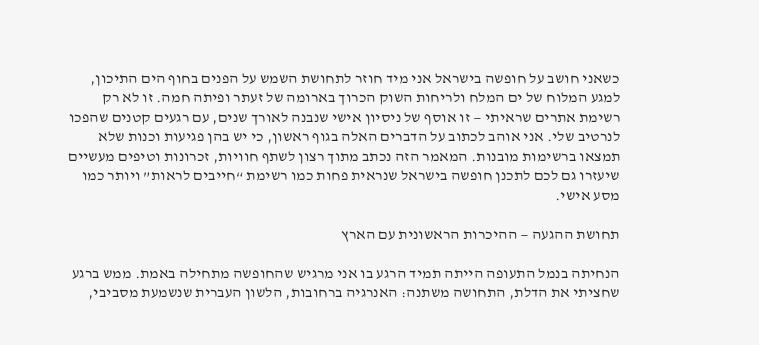כשאני חושב על חופשה בישראל אני מיד חוזר לתחושת השמש על הפנים בחוף הים התיכון, למגע המלוח של ים המלח ולריחות השוק הכרוך בארומה של זעתר ופיתה חמה. זו לא רק רשימת אתרים שראיתי — זו אוסף של ניסיון אישי שנבנה לאורך שנים, עם רגעים קטנים שהפכו לנרטיב שלי. אני אוהב לכתוב על הדברים האלה בגוף ראשון, כי יש בהן פגיעות וכנות שלא תמצאו ברשימות מובנות. המאמר הזה נכתב מתוך רצון לשתף חוויות, זכרונות וטיפים מעשיים שיעזרו גם לכם לתכנן חופשה בישראל שנראית פחות כמו רשימת “חייבים לראות” ויותר כמו מסע אישי.

תחושת ההגעה — ההיכרות הראשונית עם הארץ

הנחיתה בנמל התעופה הייתה תמיד הרגע בו אני מרגיש שהחופשה מתחילה באמת. ממש ברגע שחציתי את הדלת, התחושה משתנה: האנרגיה ברחובות, הלשון העברית שנשמעת מסביבי,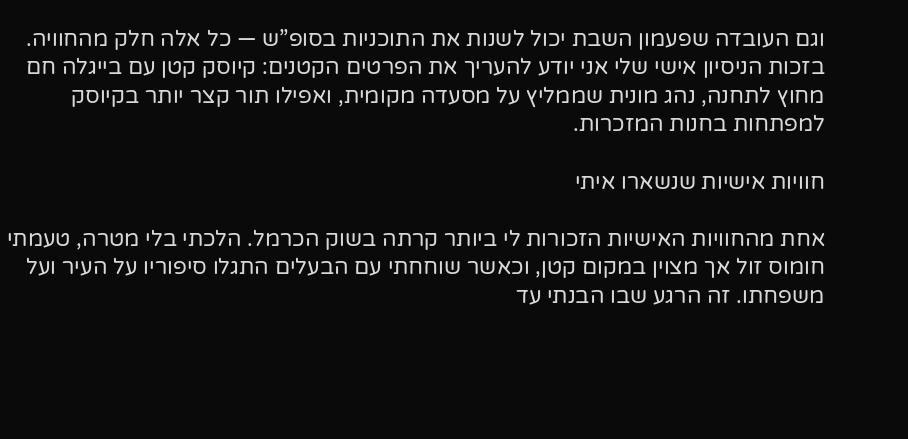וגם העובדה שפעמון השבת יכול לשנות את התוכניות בסופ”ש — כל אלה חלק מהחוויה. בזכות הניסיון אישי שלי אני יודע להעריך את הפרטים הקטנים: קיוסק קטן עם בייגלה חם מחוץ לתחנה, נהג מונית שממליץ על מסעדה מקומית, ואפילו תור קצר יותר בקיוסק למפתחות בחנות המזכרות.

חוויות אישיות שנשארו איתי

אחת מהחוויות האישיות הזכורות לי ביותר קרתה בשוק הכרמל. הלכתי בלי מטרה, טעמתי חומוס זול אך מצוין במקום קטן, וכאשר שוחחתי עם הבעלים התגלו סיפוריו על העיר ועל משפחתו. זה הרגע שבו הבנתי עד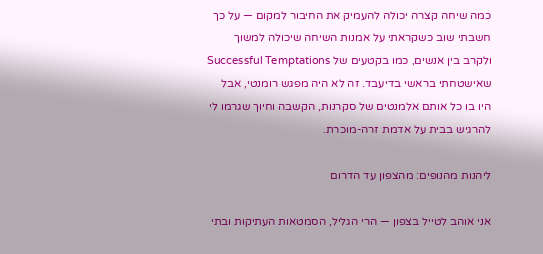כמה שיחה קצרה יכולה להעמיק את החיבור למקום — על כך חשבתי שוב כשקראתי על אמנות השיחה שיכולה למשוך ולקרב בין אנשים, כמו בקטעים של Successful Temptations שאישטחתי בראשי בדיעבד. זה לא היה מפגש רומנטי, אבל היו בו כל אותם אלמנטים של סקרנות, הקשבה וחיוך שגרמו לי להרגיש בבית על אדמת זרה-מוכרת.

ליהנות מהנופים: מהצפון עד הדרום

אני אוהב לטייל בצפון — הרי הגליל, הסמטאות העתיקות ובתי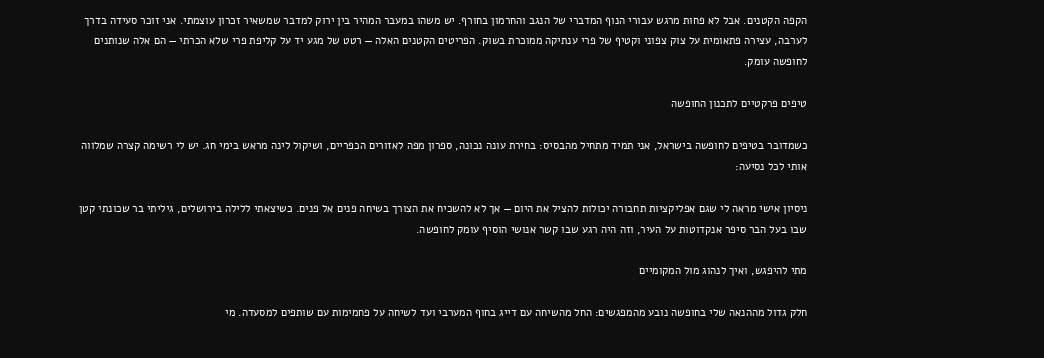הקפה הקטנים. אבל לא פחות מרגש עבורי הנוף המדברי של הנגב והחרמון בחורף. יש משהו במעבר המהיר בין ירוק למדבר שמשאיר זכרון עוצמתי. אני זוכר סעידה בדרך לערבה, עצירה פתאומית על צוק צפוני וקטיף של פרי ענתיקה ממוכרת בשוק. הפריטים הקטנים האלה — רטט של מגע יד על קליפת פרי שלא הכרתי — הם אלה שנותנים לחופשה עומק.

טיפים פרקטיים לתכנון החופשה

כשמדובר בטיפים לחופשה בישראל, אני תמיד מתחיל מהבסיס: בחירת עונה נכונה, ספרון מפה לאזורים הכפריים, ושיקול לינה מראש בימי חג. יש לי רשימה קצרה שמלווה אותי לכל נסיעה:

ניסיון אישי מראה לי שגם אפליקציות תחבורה יכולות להציל את היום — אך לא להשכיח את הצורך בשיחה פנים אל פנים. כשיצאתי ללילה בירושלים, גיליתי בר שכונתי קטן שבו בעל הבר סיפר אנקדוטות על העיר, וזה היה רגע שבו קשר אנושי הוסיף עומק לחופשה.

מתי להיפגש, ואיך לנהוג מול המקומיים

חלק גדול מההנאה שלי בחופשה נובע מהמפגשים: החל מהשיחה עם דייג בחוף המערבי ועד לשיחה על פחמימות עם שותפים למסעדה. מי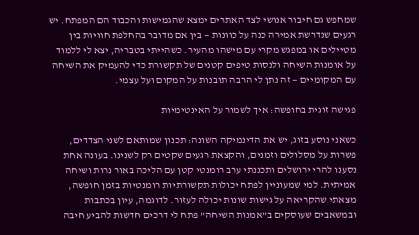שמחפש גם חיבור אנושי לצד האתרים ימצא שהגמישות והכבוד הם המפתח. יש רגעים שנדרשת אמירה כנה על כוונות — בין אם מדובר בהחלפת חוויות בין מטיילים או במפגש מקרי עם מישהו מהעיר. כשהייתי בטבריה, יצא לי ללמוד על אומנות השיחה ולנסות טיפים קטנים של תקשורת כדי להעמיק את השיחה עם המקומיים — זה נתן לי הרבה תובנות על המקום ועל עצמי.

פגישה זוגית בחופשה: איך לשמור על האינטימיות

כשאני נוסע בזוג, יש את הדינמיקה השונה: תכנון שמותאם לשני הצדדים, פשרות על מסלולים וזמנים, והקצאת רגעים שקטים רק לשנינו. בעונה אחת נסענו להרי ירושלים ותכננתי ערב רומנטי קטן עם הליכה באור נרות ושיחה אמיתית. למי שמעוניין לפתח יכולות תקשורתיות רומנטיות בזמן חופשה, מצאתי שהקריאה על גישות שונות יכולה לעזור. לדוגמה, עיון בכתבות ובמשאבים שעוסקים ב”אמנות השיחה” פתח לי דרכים חדשות להביע חיבה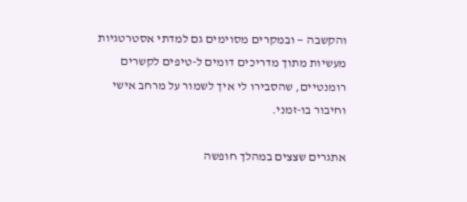והקשבה — ובמקרים מסוימים גם למדתי אסטרטגיות מעשיות מתוך מדריכים דומים ל-טיפים לקשרים רומנטיים, שהסבירו לי איך לשמור על מרחב אישי וחיבור בו-זמני.

אתגרים שצצים במהלך חופשה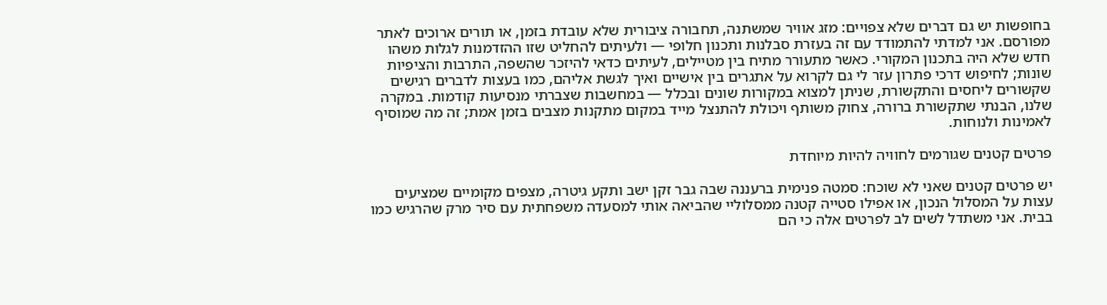בחופשות יש גם דברים שלא צפויים: מזג אוויר שמשתנה, תחבורה ציבורית שלא עובדת בזמן, או תורים ארוכים לאתר מפורסם. אני למדתי להתמודד עם זה בעזרת סבלנות ותכנון חלופי — ולעיתים להחליט שזו ההזדמנות לגלות משהו חדש שלא היה בתכנון המקורי. כאשר מתעורר מתיח בין מטיילים, לעיתים כדאי להיזכר שהשפה, התרבות והציפיות שונות; לחיפוש דרכי פתרון עזר לי גם לקרוא על אתגרים בין אישיים ואיך לגשת אליהם, כמו בעצות לדברים רגישים שקשורים ליחסים והתקשורת, שניתן למצוא במקורות שונים ובכלל — במחשבות שצברתי מנסיעות קודמות. במקרה שלנו, הבנתי שתקשורת ברורה, צחוק משותף ויכולת להתנצל מייד במקום מתקנות מצבים בזמן אמת; זה מה שמוסיף לאמינות ולנוחות.

פרטים קטנים שגורמים לחוויה להיות מיוחדת

יש פרטים קטנים שאני לא שוכח: סמטה פנימית ברעננה שבה גבר זקן ישב ותקע גיטרה, מצפים מקומיים שמציעים עצות על המסלול הנכון, או אפילו סטייה קטנה ממסלוליי שהביאה אותי למסעדה משפחתית עם סיר מרק שהרגיש כמו בבית. אני משתדל לשים לב לפרטים אלה כי הם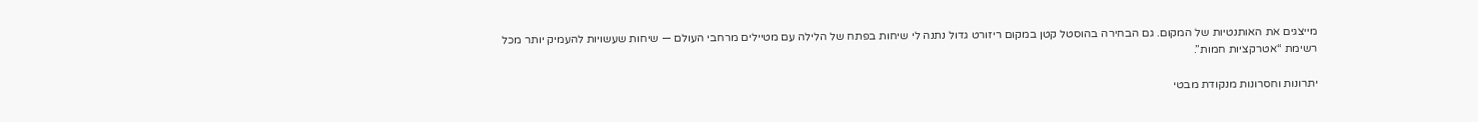מייצגים את האותנטיות של המקום. גם הבחירה בהוסטל קטן במקום ריזורט גדול נתנה לי שיחות בפתח של הלילה עם מטיילים מרחבי העולם — שיחות שעשויות להעמיק יותר מכל רשימת “אטרקציות חמות”.

יתרונות וחסרונות מנקודת מבטי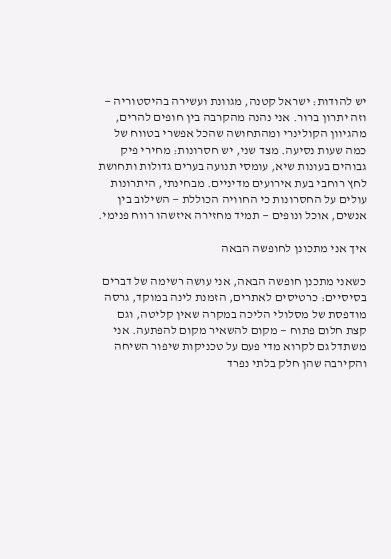יש להודות: ישראל קטנה, מגוונת ועשירה בהיסטוריה — וזה יתרון ברור. אני נהנה מהקרבה בין חופים להרים, מהגיוון הקולינרי ומהתחושה שהכל אפשרי בטווח של כמה שעות נסיעה. מצד שני, יש חסרונות: מחירי פיק גבוהים בעונות שיא, עומסי תנועה בערים גדולות ותחושת לחץ רוחבי בעת אירועים מדיניים. מבחינתי, היתרונות עולים על החסרונות כי החוויה הכוללת — השילוב בין אנשים, אוכל ונופים — תמיד מחזירה איזשהו רווח פנימי.

איך אני מתכונן לחופשה הבאה

כשאני מתכנן חופשה הבאה, אני עושה רשימה של דברים בסיסיים: כרטיסים לאתרים, הזמנת לינה במוקד, גרסה מודפסת של מסלולי הליכה במקרה שאין קליטה, וגם קצת חלום פתוח — מקום להשאיר מקום להפתעה. אני משתדל גם לקרוא מדי פעם על טכניקות שיפור השיחה והקירבה שהן חלק בלתי נפרד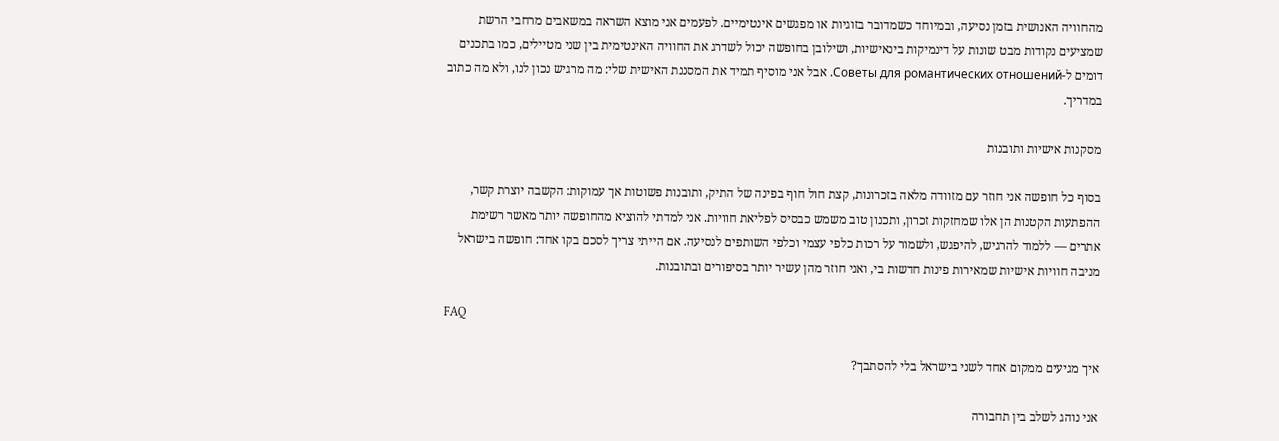מהחוויה האנושית בזמן נסיעה, ובמיוחד כשמדובר בזוגיות או מפגשים אינטימיים. לפעמים אני מוצא השראה במשאבים מרחבי הרשת שמציעים נקודות מבט שונות על דינמיקות בינאישיות, ושילובן בחופשה יכול לשדרג את החוויה האינטימית בין שני מטיילים, כמו בתכנים דומים ל-Советы для романтических отношений. אבל אני מוסיף תמיד את המסננת האישית שלי: מה מרגיש נכון לנו, ולא מה כתוב במדריך.

מסקנות אישיות ותובנות

בסוף כל חופשה אני חוזר עם מזוודה מלאה בזכרונות, קצת חול חוף בפינה של התיק, ותובנות פשוטות אך עמוקות: הקשבה יוצרת קשר, ההפתעות הקטנות הן אלו שמחזקות זכרון, ותכנון טוב משמש כבסיס לפליאת חוויות. אני למדתי להוציא מהחופשה יותר מאשר רשימת אתרים — ללמוד להרגיש, להיפגש, ולשמור על רכות כלפי עצמי וכלפי השותפים לנסיעה. אם הייתי צריך לסכם בקו אחד: חופשה בישראל מניבה חוויות אישיות שמאירות פינות חדשות בי, ואני חוזר מהן עשיר יותר בסיפורים ובתובנות.

FAQ

איך מגיעים ממקום אחד לשני בישראל בלי להסתבך?

אני נוהג לשלב בין תחבורה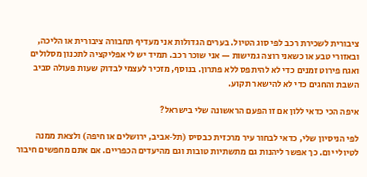ציבורית לשכירת רכב לפי סוג הטיול. בערים הגדולות אני מעדיף תחבורה ציבורית או הליכה, ובאזורי טבע או כשאני רוצה גמישות — אני שוכר רכב. תמיד יש לי אפליקציה לתכנון מסלולים ואגח פירוט זמנים כדי לא להיתפס ללא פתרון. בנוסף, מזכיר לעצמי לבדוק שעות פעולה סביב השבת והחגים כדי לא להישאר תקוע.

איפה הכי כדאי ללון אם זו הפעם הראשונה שלי בישראל?

לפי הניסיון שלי, כדאי לבחור עיר מרכזית כבסיס (תל‑אביב, ירושלים או חיפה) ולצאת ממנה לטיולי יום. כך אפשר ליהנות גם מתשתיות טובות וגם מהיעדים הכפריים. אם אתם מחפשים חיבור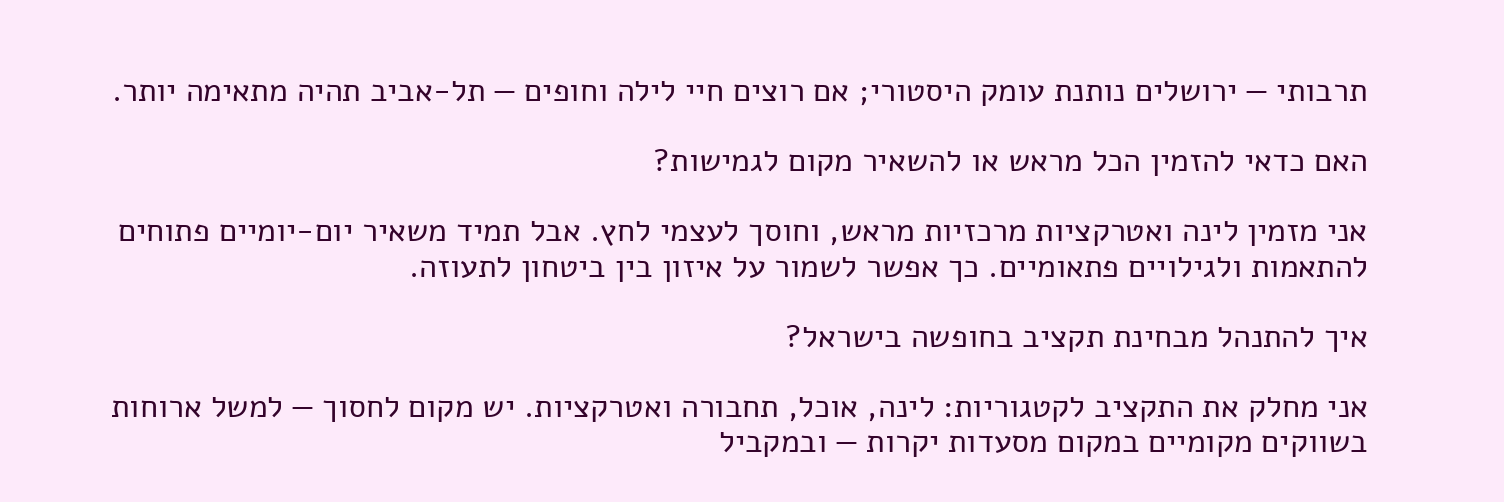תרבותי — ירושלים נותנת עומק היסטורי; אם רוצים חיי לילה וחופים — תל‑אביב תהיה מתאימה יותר.

האם כדאי להזמין הכל מראש או להשאיר מקום לגמישות?

אני מזמין לינה ואטרקציות מרכזיות מראש, וחוסך לעצמי לחץ. אבל תמיד משאיר יום-יומיים פתוחים להתאמות ולגילויים פתאומיים. כך אפשר לשמור על איזון בין ביטחון לתעוזה.

איך להתנהל מבחינת תקציב בחופשה בישראל?

אני מחלק את התקציב לקטגוריות: לינה, אוכל, תחבורה ואטרקציות. יש מקום לחסוך — למשל ארוחות בשווקים מקומיים במקום מסעדות יקרות — ובמקביל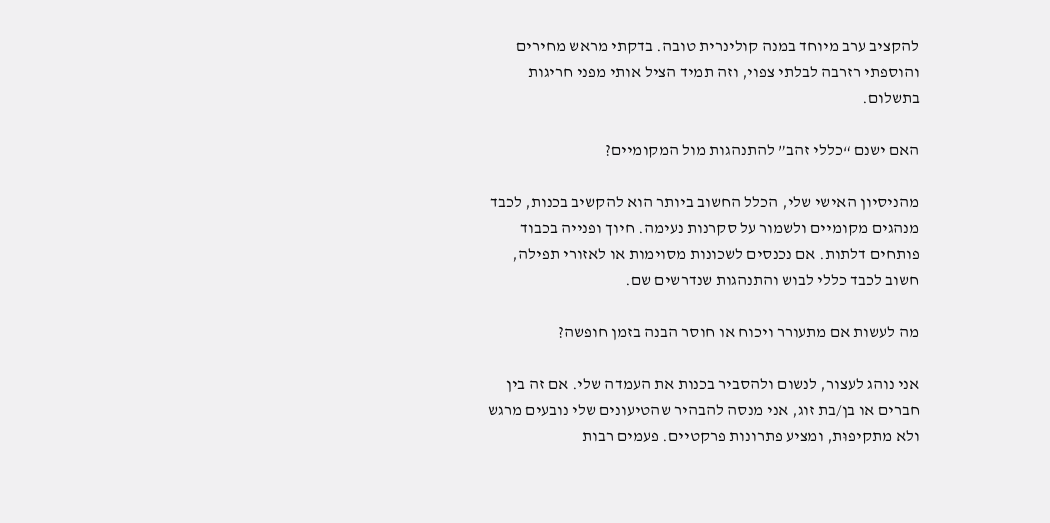להקציב ערב מיוחד במנה קולינרית טובה. בדקתי מראש מחירים והוספתי רזרבה לבלתי צפוי, וזה תמיד הציל אותי מפני חריגות בתשלום.

האם ישנם “כללי זהב” להתנהגות מול המקומיים?

מהניסיון האישי שלי, הכלל החשוב ביותר הוא להקשיב בכנות, לכבד מנהגים מקומיים ולשמור על סקרנות נעימה. חיוך ופנייה בכבוד פותחים דלתות. אם נכנסים לשכונות מסוימות או לאזורי תפילה, חשוב לכבד כללי לבוש והתנהגות שנדרשים שם.

מה לעשות אם מתעורר ויכוח או חוסר הבנה בזמן חופשה?

אני נוהג לעצור, לנשום ולהסביר בכנות את העמדה שלי. אם זה בין חברים או בן/בת זוג, אני מנסה להבהיר שהטיעונים שלי נובעים מרגש ולא מתקיפוּת, ומציע פתרונות פרקטיים. פעמים רבות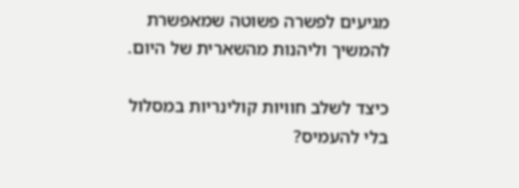מגיעים לפשרה פשוטה שמאפשרת להמשיך וליהנות מהשארית של היום.

כיצד לשלב חוויות קולינריות במסלול בלי להעמיס?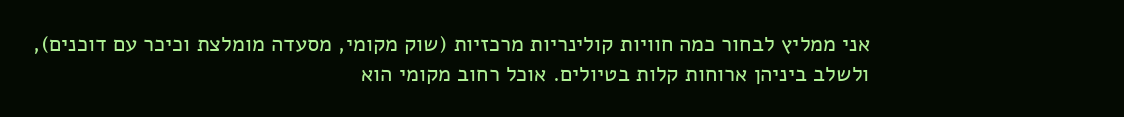אני ממליץ לבחור כמה חוויות קולינריות מרכזיות (שוק מקומי, מסעדה מומלצת וכיכר עם דוכנים), ולשלב ביניהן ארוחות קלות בטיולים. אוכל רחוב מקומי הוא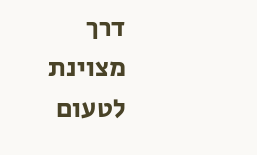דרך מצוינת לטעום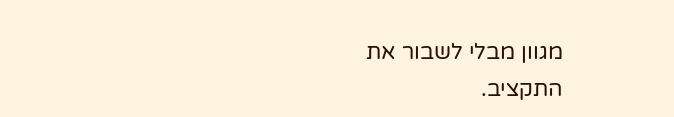מגוון מבלי לשבור את התקציב.